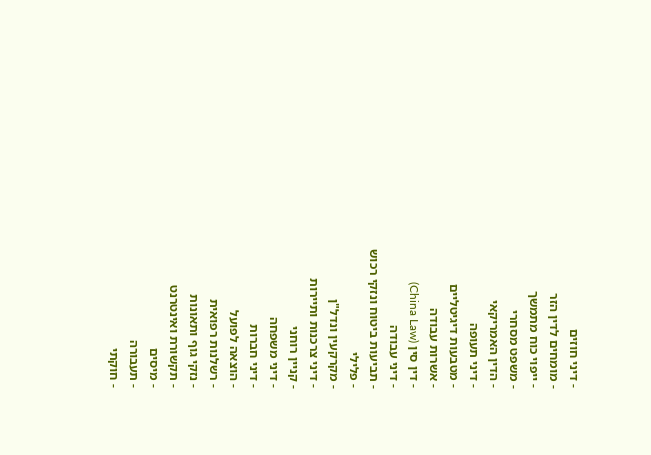- דיני חוזים
- מומחים לדין הזר
- ייפוי כוח מתמשך
- משפט מסחרי
- הדין האמריקאי
- דיני תעופה
- מטבעות דיגיטליים
- אשרות עבודה
- דין סין (China Law)
- דיני עבודה
- תביעות ביטוח ונזקי רכוש
- פלילי
- מקרקעין ונדל"ן
- דיני צרכנות ותיירות
- קניין רוחני
- דיני משפחה
- דיני חברות
- הוצאה לפועל
- רשלנות רפואית
- נזקי גוף ותאונות
- תקשורת ואינטרנט
- מיסים
- תעבורה
- חוקתי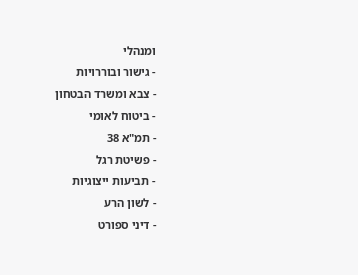ומנהלי
- גישור ובוררויות
- צבא ומשרד הבטחון
- ביטוח לאומי
- תמ"א 38
- פשיטת רגל
- תביעות ייצוגיות
- לשון הרע
- דיני ספורט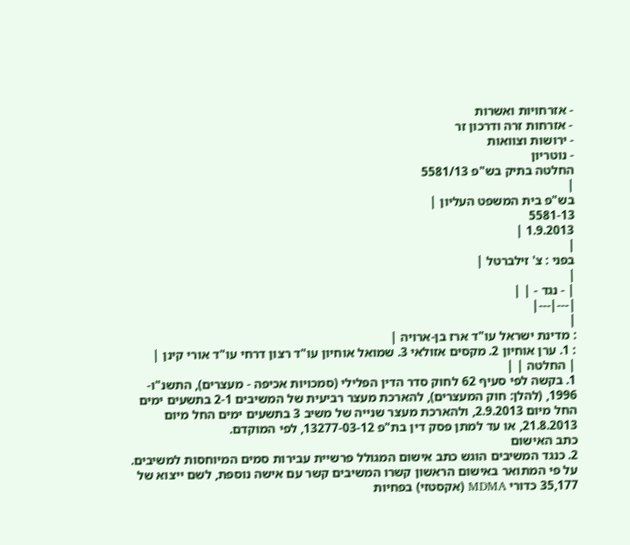- אזרחויות ואשרות
- אזרחות זרה ודרכון זר
- ירושות וצוואות
- נוטריון
החלטה בתיק בש"פ 5581/13
|
בש"פ בית המשפט העליון |
5581-13
1.9.2013 |
|
בפני : צ' זילברטל |
|
| - נגד - | |
|---|---|
|
: מדינת ישראל עו"ד ארז בן-ארויה |
: 1. ערן אוחיון 2. מקסים אזולאי 3. שמואל אוחיון עו"ד רצון דרחי עו"ד אורי קינן |
| החלטה | |
1. בקשה לפי סעיף 62 לחוק סדר הדין הפלילי (סמכויות אכיפה - מעצרים), התשנ"ו- 1996, (להלן: חוק המעצרים), להארכת מעצר רביעית של המשיבים 2-1 בתשעים ימים החל מיום 2.9.2013, ולהארכת מעצר שנייה של משיב 3 בתשעים ימים החל מיום 21.8.2013, או עד למתן פסק דין בת"פ 13277-03-12, לפי המוקדם.
כתב האישום
2. כנגד המשיבים הוגש כתב אישום המגולל פרשיית עבירות סמים המיוחסות למשיבים. על פי המתואר באישום הראשון קשרו המשיבים קשר עם אישה נוספת, לשם ייצוא של 35,177 כדורי MDMA (אקסטזי) בפחיות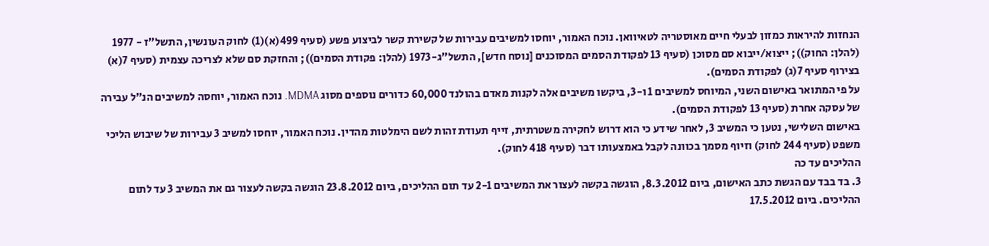הנחזות להיראות כמזון לבעלי חיים מאוסטריה לטאיוואן. נוכח האמור, יוחסו למשיבים עבירות של קשירת קשר לביצוע פשע (סעיף 499(א)(1) לחוק העונשין, התשל"ז - 1977 (להלן: החוק)); ייצוא/ייבוא סם מסוכן (סעיף 13 לפקודת הסמים המסוכנים [נוסח חדש], התשל"ג-1973 (להלן: פקודת הסמים)); והחזקת סם שלא לצריכה עצמית (סעיף 7(א) בצירוף סעיף 7(ג) לפקודת הסמים).
על פי המתואר באישום השני, המיוחס למשיבים 1 ו-3, ביקשו משיבים אלה לקנות מאדם בהולנד 60,000 כדורים נוספים מסוג MDMA. נוכח האמור, יוחסה למשיבים הנ"ל עבירה של עסקה אחרת (סעיף 13 לפקודת הסמים).
באישום השלישי, נטען כי המשיב 3, לאחר שידע כי הוא דרוש לחקירה משטרתית, זייף תעודת זהות לשם הימלטות מהדין. נוכח האמור, יוחסו למשיב 3 עבירות של שיבוש הליכי משפט (סעיף 244 לחוק) וזיוף מסמך בכוונה לקבל באמצעותו דבר (סעיף 418 לחוק).
ההליכים עד כה
3. בד בבד עם הגשת כתב האישום, ביום 8.3.2012, הוגשה בקשה לעצור את המשיבים 2-1 עד תום ההליכים, ביום 23.8.2012 הוגשה בקשה לעצור גם את המשיב 3 עד לתום ההליכים. ביום 17.5.2012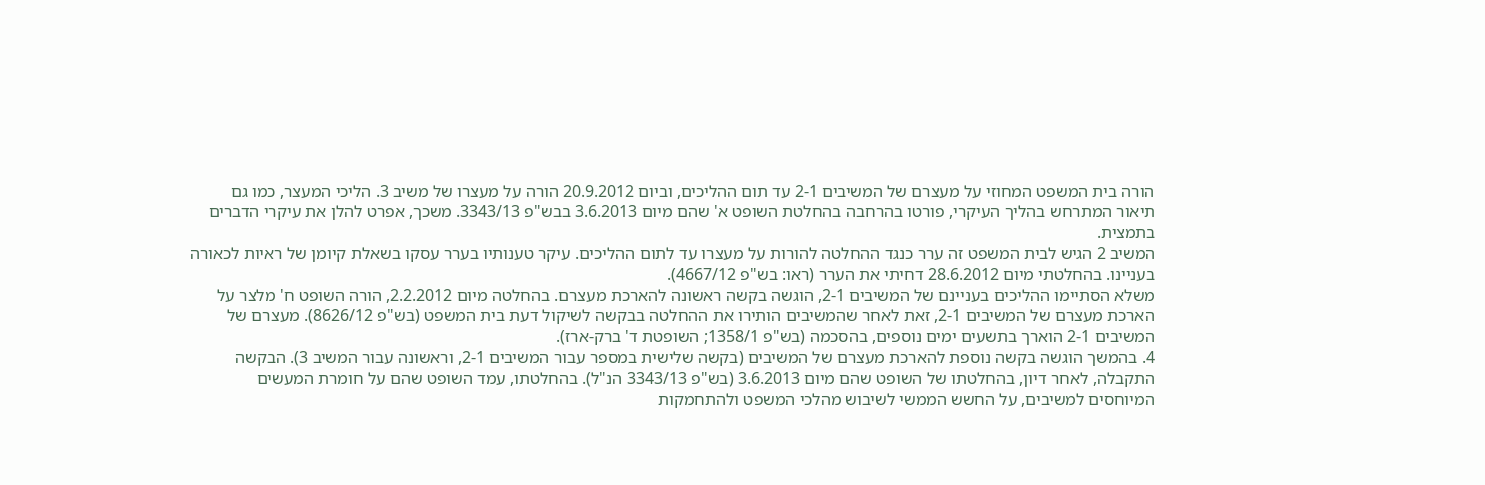הורה בית המשפט המחוזי על מעצרם של המשיבים 2-1 עד תום ההליכים, וביום 20.9.2012 הורה על מעצרו של משיב 3. הליכי המעצר, כמו גם תיאור המתרחש בהליך העיקרי, פורטו בהרחבה בהחלטת השופט א' שהם מיום 3.6.2013 בבש"פ 3343/13. משכך, אפרט להלן את עיקרי הדברים בתמצית.
המשיב 2 הגיש לבית המשפט זה ערר כנגד ההחלטה להורות על מעצרו עד לתום ההליכים. עיקר טענותיו בערר עסקו בשאלת קיומן של ראיות לכאורה בעניינו. בהחלטתי מיום 28.6.2012 דחיתי את הערר (ראו: בש"פ 4667/12).
משלא הסתיימו ההליכים בעניינם של המשיבים 2-1, הוגשה בקשה ראשונה להארכת מעצרם. בהחלטה מיום 2.2.2012, הורה השופט ח' מלצר על הארכת מעצרם של המשיבים 2-1, זאת לאחר שהמשיבים הותירו את ההחלטה בבקשה לשיקול דעת בית המשפט (בש"פ 8626/12). מעצרם של המשיבים 2-1 הוארך בתשעים ימים נוספים, בהסכמה (בש"פ 1358/1; השופטת ד' ברק-ארז).
4. בהמשך הוגשה בקשה נוספת להארכת מעצרם של המשיבים (בקשה שלישית במספר עבור המשיבים 2-1, וראשונה עבור המשיב 3). הבקשה התקבלה, לאחר דיון, בהחלטתו של השופט שהם מיום 3.6.2013 (בש"פ 3343/13 הנ"ל). בהחלטתו, עמד השופט שהם על חומרת המעשים המיוחסים למשיבים, על החשש הממשי לשיבוש מהלכי המשפט ולהתחמקות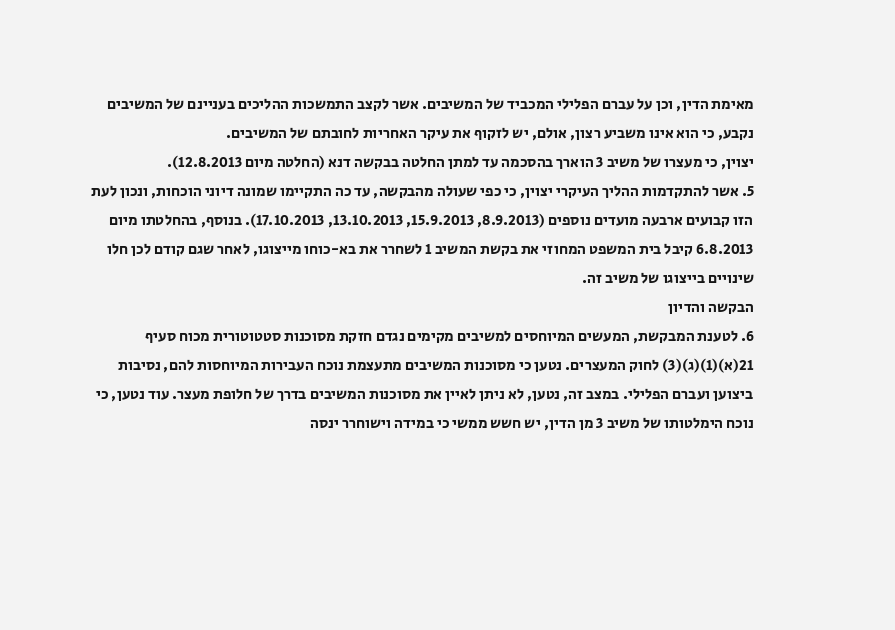מאימת הדין, וכן על עברם הפלילי המכביד של המשיבים. אשר לקצב התמשכות ההליכים בעניינם של המשיבים נקבע, כי הוא אינו משביע רצון, אולם, יש לזקוף את עיקר האחריות לחובתם של המשיבים.
יצוין, כי מעצרו של משיב 3 הוארך בהסכמה עד למתן החלטה בבקשה דנא (החלטה מיום 12.8.2013).
5. אשר להתקדמות ההליך העיקרי יצוין, כי כפי שעולה מהבקשה, עד כה התקיימו שמונה דיוני הוכחות, ונכון לעת הזו קבועים ארבעה מועדים נוספים (8.9.2013, 15.9.2013, 13.10.2013, 17.10.2013). בנוסף, בהחלטתו מיום 6.8.2013 קיבל בית המשפט המחוזי את בקשת המשיב 1 לשחרר את בא-כוחו מייצוגו, לאחר שגם קודם לכן חלו שינויים בייצוגו של משיב זה.
הבקשה והדיון
6. לטענת המבקשת, המעשים המיוחסים למשיבים מקימים נגדם חזקת מסוכנות סטטוטורית מכוח סעיף 21(א)(1)(ג)(3) לחוק המעצרים. נטען כי מסוכנות המשיבים מתעצמת נוכח העבירות המיוחסות להם, נסיבות ביצוען ועברם הפלילי. במצב זה, נטען, לא ניתן לאיין את מסוכנות המשיבים בדרך של חלופת מעצר. עוד נטען, כי נוכח הימלטותו של משיב 3 מן הדין, יש חשש ממשי כי במידה וישוחרר ינסה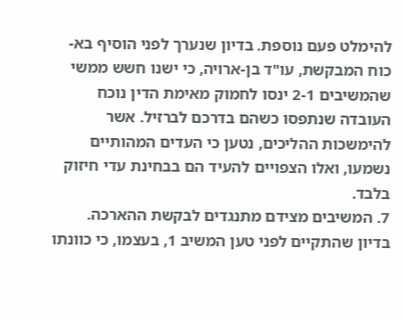להימלט פעם נוספת. בדיון שנערך לפני הוסיף בא-כוח המבקשת, עו"ד בן-ארויה, כי ישנו חשש ממשי שהמשיבים 2-1 ינסו לחמוק מאימת הדין נוכח העובדה שנתפסו כשהם בדרכם לברזיל. אשר להימשכות ההליכים, נטען כי העדים המהותיים נשמעו, ואלו הצפויים להעיד הם בבחינת עדי חיזוק בלבד.
7. המשיבים מצידם מתנגדים לבקשת ההארכה.
בדיון שהתקיים לפני טען המשיב 1, בעצמו, כי כוונתו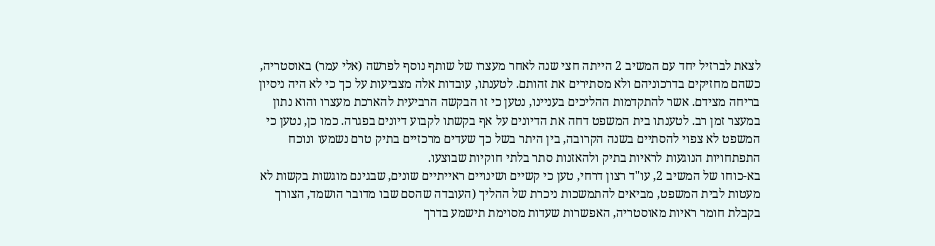לצאת לברזיל יחד עם המשיב 2 הייתה חצי שנה לאחר מעצרו של שותף נוסף לפרשה (אלי עמר) באוסטריה, כשהם מחזיקים בדרכוניהם ולא מסתירים את זהותם. לטענתו, עובדות אלה מצביעות על כך כי לא היה ניסיון בריחה מצידם. אשר להתקדמות ההליכים בעניינו, נטען כי זו הבקשה הרביעית להארכת מעצרו והוא נתון במעצר זמן רב. לטענתו בית המשפט דחה את הדיונים על אף בקשתו לקבוע דיונים בפגרה. כמו כן, נטען כי המשפט לא צפוי להסתיים בשנה הקרובה, בין היתר בשל כך שעדים מרכזיים בתיק טרם נשמעו ונוכח התפתחויות הנוגעות לראיות בתיק ולהאזנות סתר בלתי חוקיות שבוצעו.
בא-כוחו של המשיב 2, עו"ד רצון דרחי, טען כי קשיים ושינויים ראייתיים שונים, שבגינם מוגשות בקשות לא מעטות לבית המשפט, מביאים להתמשכות ניכרת של ההליך (העובדה שהסם שבו מדובר הושמד, הצורך בקבלת חומר ראיות מאוסטריה, האפשרות שעדות מסוימת תישמע בדרך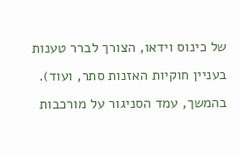של כינוס וידאו, הצורך לברר טענות בעניין חוקיות האזנות סתר, ועוד). בהמשך, עמד הסניגור על מורכבות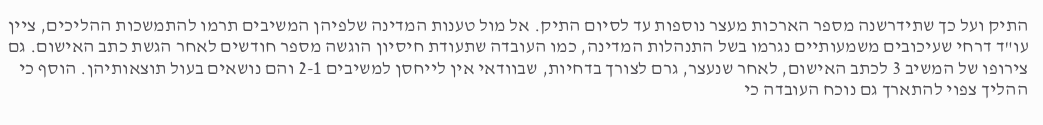התיק ועל כך שתידרשנה מספר הארכות מעצר נוספות עד לסיום התיק. אל מול טענות המדינה שלפיהן המשיבים תרמו להתמשכות ההליכים, ציין עו"ד דרחי שעיכובים משמעותיים נגרמו בשל התנהלות המדינה, כמו העובדה שתעודת חיסיון הוגשה מספר חודשים לאחר הגשת כתב האישום. גם צירופו של המשיב 3 לכתב האישום, לאחר שנעצר, גרם לצורך בדחיות, שבוודאי אין לייחסן למשיבים 2-1 והם נושאים בעול תוצאותיהן. הוסף כי ההליך צפוי להתארך גם נוכח העובדה כי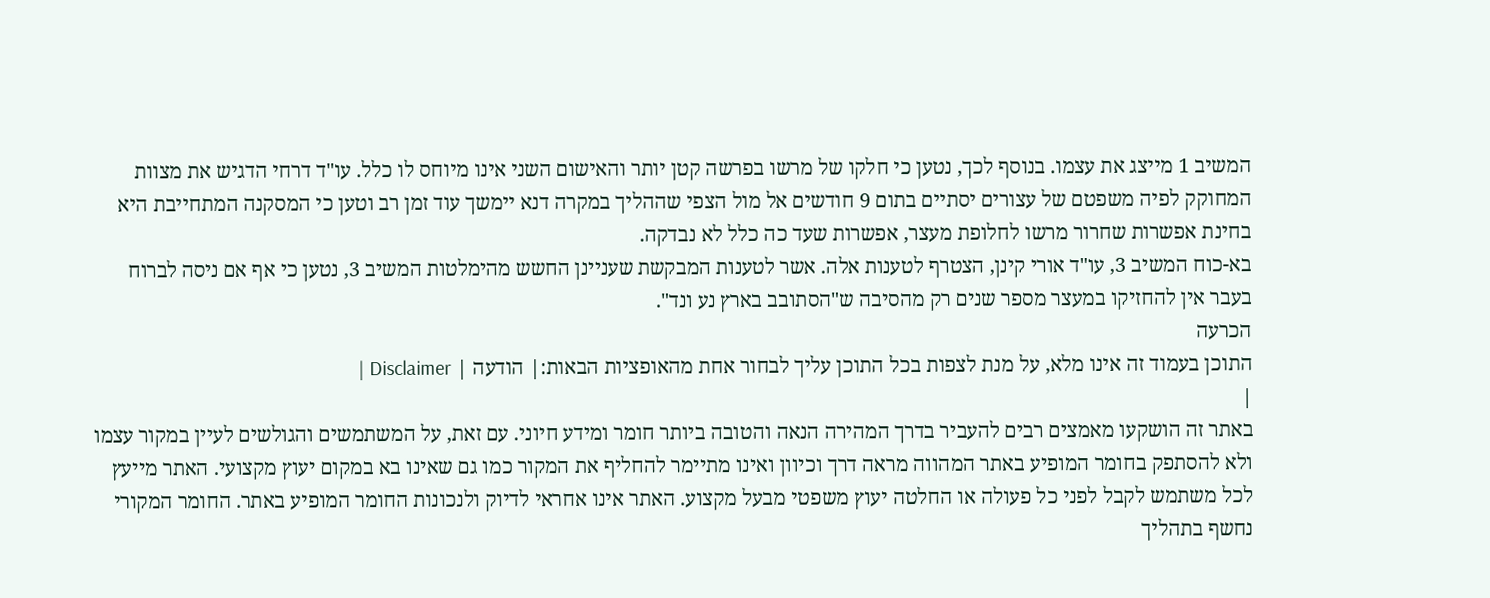המשיב 1 מייצג את עצמו. בנוסף לכך, נטען כי חלקו של מרשו בפרשה קטן יותר והאישום השני אינו מיוחס לו כלל. עו"ד דרחי הדגיש את מצוות המחוקק לפיה משפטם של עצורים יסתיים בתום 9 חודשים אל מול הצפי שההליך במקרה דנא יימשך עוד זמן רב וטען כי המסקנה המתחייבת היא בחינת אפשרות שחרור מרשו לחלופת מעצר, אפשרות שעד כה כלל לא נבדקה.
בא-כוח המשיב 3, עו"ד אורי קינן, הצטרף לטענות אלה. אשר לטענות המבקשת שעניינן החשש מהימלטות המשיב 3, נטען כי אף אם ניסה לברוח בעבר אין להחזיקו במעצר מספר שנים רק מהסיבה ש"הסתובב בארץ נע ונד".
הכרעה
התוכן בעמוד זה אינו מלא, על מנת לצפות בכל התוכן עליך לבחור אחת מהאופציות הבאות:| הודעה | Disclaimer |
|
באתר זה הושקעו מאמצים רבים להעביר בדרך המהירה הנאה והטובה ביותר חומר ומידע חיוני. עם זאת, על המשתמשים והגולשים לעיין במקור עצמו ולא להסתפק בחומר המופיע באתר המהווה מראה דרך וכיוון ואינו מתיימר להחליף את המקור כמו גם שאינו בא במקום יעוץ מקצועי. האתר מייעץ לכל משתמש לקבל לפני כל פעולה או החלטה יעוץ משפטי מבעל מקצוע. האתר אינו אחראי לדיוק ולנכונות החומר המופיע באתר. החומר המקורי נחשף בתהליך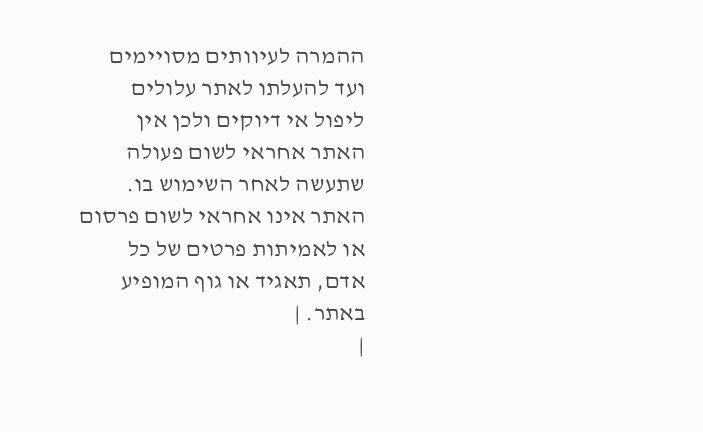ההמרה לעיוותים מסויימים ועד להעלתו לאתר עלולים ליפול אי דיוקים ולכן אין האתר אחראי לשום פעולה שתעשה לאחר השימוש בו. האתר אינו אחראי לשום פרסום או לאמיתות פרטים של כל אדם, תאגיד או גוף המופיע באתר. |
|